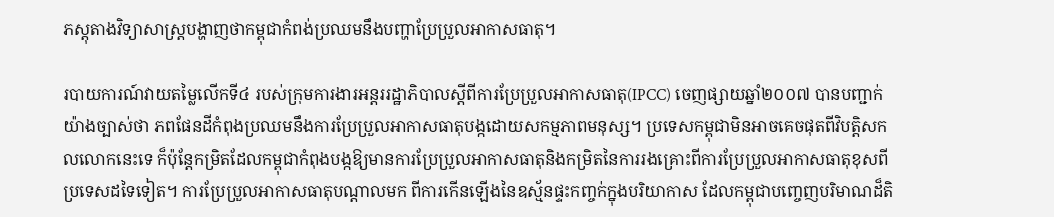ភស្តុតាងវិទ្យាសាស្រ្តបង្ហាញថាកម្ពុជាកំពង់ប្រឈមនឹងបញ្ហាប្រែប្រួលអាកាសធាតុ។

របាយការណ៍វាយតម្លៃលើកទី៤ របស់ក្រុមការងារអន្តររដ្ឋាភិបាលស្តីពីការប្រែប្រួលអាកាសធាតុ(IPCC) ចេញផ្សាយឆ្នាំ២០០៧ បានបញ្ជាក់យ៉ាងច្បាស់ថា ភពផែនដីកំពុងប្រឈមនឹងការប្រែប្រួលអាកាសធាតុបង្កដោយសកម្មភាពមនុស្ស។ ប្រទេសកម្ពុជាមិនអាចគេចផុតពីវិបត្តិសកលលោកនេះទេ ក៏ប៉ុន្តែកម្រិតដែលកម្ពុជាកំពុងបង្កឱ្យមានការប្រែប្រួលអាកាសធាតុនិងកម្រិតនៃការរងគ្រោះពីការប្រែប្រួលអាកាសធាតុខុសពីប្រទេសដទៃទៀត។ ការប្រែប្រួលអាកាសធាតុបណ្តាលមក ពីការកើនឡើងនៃឧស្ម័នផ្ទះកញ្ចក់ក្នុងបរិយាកាស ដែលកម្ពុជាបញ្ចេញបរិមាណដ៏តិ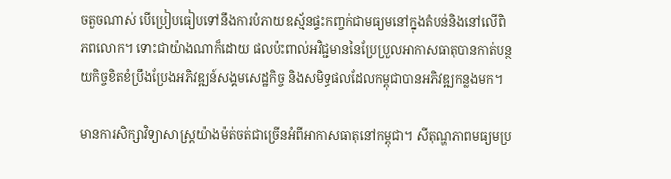ចតួចណាស់ បើប្រៀបធៀបទៅនឹងការបំភាយឧស្ម័នផ្ទះកញ្ចក់ជាមធ្យមនៅក្នុងតំបន់និងនៅលើពិភពលោក។ ទោះជាយ៉ាងណាក៏ដោយ ផលប៉ះពាល់អវិជ្ជមាននៃប្រែប្រួលអាកាសធាតុបានកាត់បន្ថយកិច្ចខិតខំប្រឹងប្រែងអភិវឌ្ឍន៍សង្គមសេដ្ឋកិច្ច និងសមិទ្ធផលដែលកម្ពុជាបានអភិវឌ្ឍកន្លងមក។

មានការសិក្សាវិទ្យាសាស្រ្តយ៉ាងម៉ត់ចត់ជាច្រើនអំពីអាកាសធាតុនៅកម្ពុជា។ សីតុណ្ហភាពមធ្យមប្រ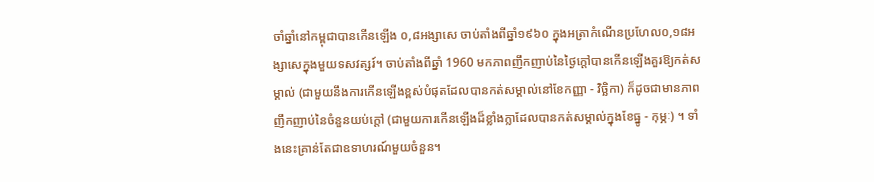ចាំឆ្នាំនៅកម្ពុជាបានកើនឡើង ០,៨អង្សាសេ ចាប់តាំងពីឆ្នាំ១៩៦០ ក្នុងអត្រាកំណើនប្រហែល០,១៨អង្សាសេក្នុងមួយទសវត្សរ៍។ ចាប់តាំងពីឆ្នាំ 1960 មកភាពញឹកញាប់នៃថ្ងៃក្តៅបានកើនឡើងគួរឱ្យកត់សម្គាល់ (ជាមួយនឹងការកើនឡើងខ្ពស់បំផុតដែលបានកត់សម្គាល់នៅខែកញ្ញា - វិច្ឆិកា) ក៏ដូចជាមានភាពញឹកញាប់នៃចំនួនយប់ក្តៅ (ជាមួយការកើនឡើងដ៏ខ្លាំងក្លាដែលបានកត់សម្គាល់ក្នុងខែធ្នូ - កុម្ភៈ) ។ ទាំងនេះគ្រាន់តែជាឧទាហរណ៍មួយចំនួន។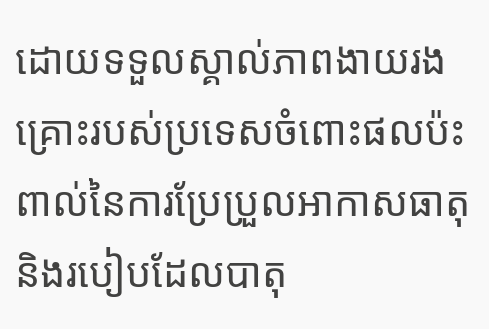ដោយទទួលស្គាល់ភាពងាយរងគ្រោះរបស់ប្រទេសចំពោះផលប៉ះពាល់នៃការប្រែប្រួលអាកាសធាតុនិងរបៀបដែលបាតុ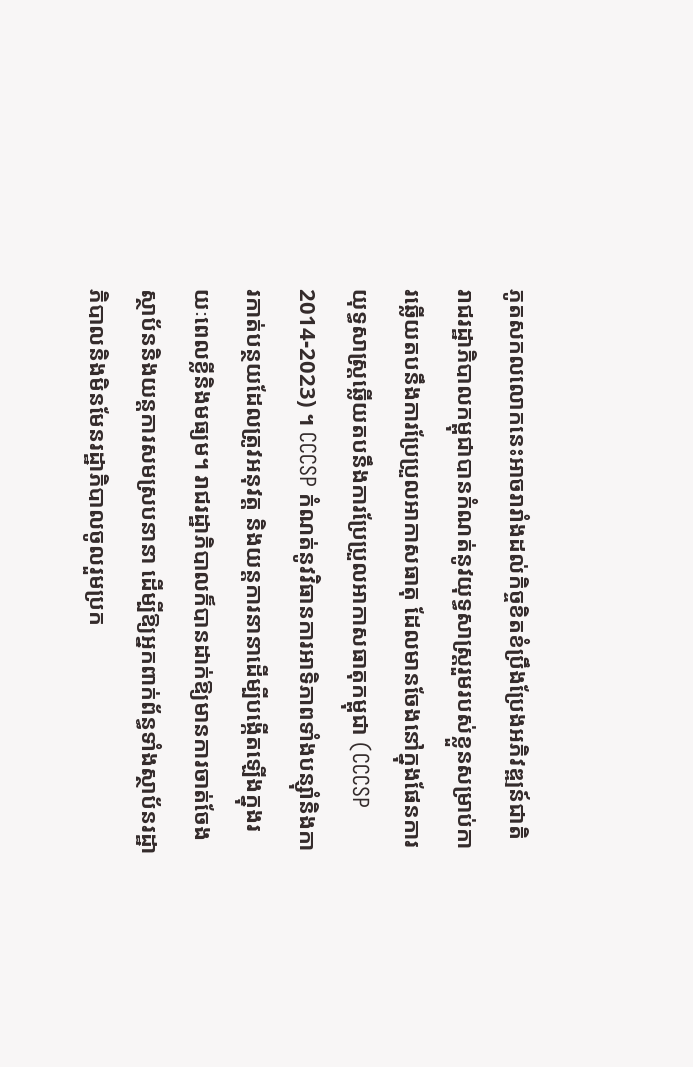ភូតសកលលោកនេះអាចរារាំងដល់កិច្ចខិតខំប្រឹងប្រែងអភិវឌ្ឍន៍ជាតិ រាជរដ្ឋាភិបាលកម្ពុជាបានកំណត់នូវយុទ្ធសាស្រ្តរួមរបស់ខ្លួនសម្រាប់ការឆ្លើយតបនឹងការប្រែប្រួលអាកាសធាតុ ដែលមានចែងនៅក្នុងផែនការយុទ្ធសាស្រ្តឆ្លើយតបនឹងការប្រែប្រួលអាកាសធាតុកម្ពុជា (CCCSP 2014-2023) ។ CCCSP កំណត់នូវវិធានការអាទិភាពទាំងបន្ស៊ាំនិងការកាត់បន្ថយដែលត្រូវអនុវត្ត និងយន្ដការនានាដើម្បីបង្កើតឡើងក្នុងរយៈពេលខ្លីនិងមធ្យម។ រាជរដ្ឋាភិបាលក៏បានដាក់ឱ្យមានការចាត់ចែងស្ថាប័ននិងយន្តការសមស្របនានា ដើម្បីឱ្យអ្នកពាក់ព័ន្ធទាំងស្ថាប័នរដ្ឋាភិបាលនិងមិនមែនរដ្ឋាភិបាលចូលរួមប្រក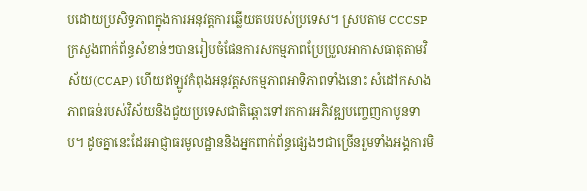បដោយប្រសិទ្ធភាពក្នុងការអនុវត្តការឆ្លើយតបរបស់ប្រទេស។ ស្របតាម CCCSP ក្រសួងពាក់ព័ន្ធសំខាន់ៗបានរៀបចំផែនការសកម្មភាពប្រែប្រួលអាកាសធាតុតាមវិស័យ(CCAP) ហើយឥឡូវកំពុងអនុវត្តសកម្មភាពអាទិភាពទាំងនោះ សំដៅកសាងភាពធន់របស់វិស័យនិងជួយប្រទេសជាតិឆ្ពោះទៅរកការអភិវឌ្ឍបញ្ចេញកាបូនទាប។ ដូចគ្នានេះដែរអាជ្ញាធរមូលដ្ឋាននិងអ្នកពាក់ព័ន្ធផ្សេងៗជាច្រើនរួមទាំងអង្គការមិ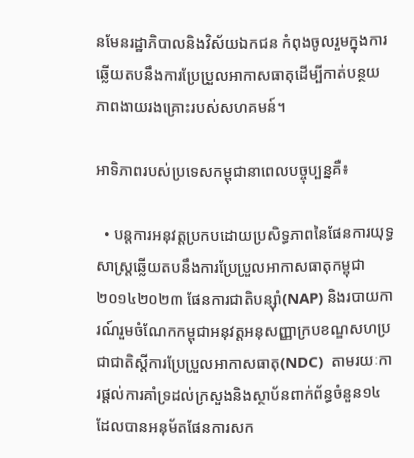នមែនរដ្ឋាភិបាលនិងវិស័យឯកជន កំពុងចូលរួមក្នុងការឆ្លើយតបនឹងការប្រែប្រួលអាកាសធាតុដើម្បីកាត់បន្ថយភាពងាយរងគ្រោះរបស់សហគមន៍។

អាទិភាពរបស់ប្រទេសកម្ពុជានាពេលបច្ចុប្បន្នគឺ៖

  • បន្តការអនុវត្តប្រកបដោយប្រសិទ្ធភាពនៃផែនការយុទ្ធសាស្រ្តឆ្លើយតបនឹងការប្រែប្រួលអាកាសធាតុកម្ពុជា២០១៤២០២៣ ផែនការជាតិបន្ស៊ាំ(NAP) និងរបាយការណ៍រួមចំណែកកម្ពុជាអនុវត្តអនុសញ្ញាក្របខណ្ឌសហប្រជាជាតិស្តីការប្រែប្រួលអាកាសធាតុ(NDC)  តាមរយៈការផ្តល់ការគាំទ្រដល់ក្រសួងនិងស្ថាប័នពាក់ព័ន្ធចំនួន១៤ ដែលបានអនុម័តផែនការសក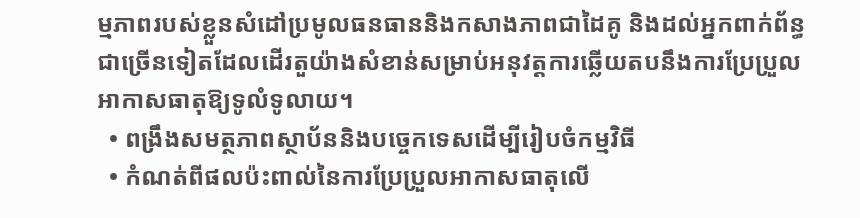ម្មភាពរបស់ខ្លួនសំដៅប្រមូលធនធាននិងកសាងភាពជាដៃគូ និងដល់អ្នកពាក់ព័ន្ធជាច្រើនទៀតដែលដើរតួយ៉ាងសំខាន់សម្រាប់អនុវត្តការឆ្លើយតបនឹងការប្រែប្រួលអាកាសធាតុឱ្យទូលំទូលាយ។
  • ពង្រឹងសមត្ថភាពស្ថាប័ននិងបច្ចេកទេសដើម្បីរៀបចំកម្មវិធី
  • កំណត់ពីផលប៉ះពាល់នៃការប្រែប្រួលអាកាសធាតុលើ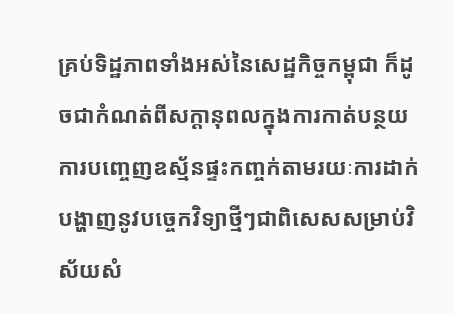គ្រប់ទិដ្ឋភាពទាំងអស់នៃសេដ្ឋកិច្ចកម្ពុជា ក៏ដូចជាកំណត់ពីសក្តានុពលក្នុងការកាត់បន្ថយការបញ្ចេញឧស្ម័នផ្ទះកញ្ចក់តាមរយៈការដាក់បង្ហាញនូវបច្ចេកវិទ្យាថ្មីៗជាពិសេសសម្រាប់វិស័យសំ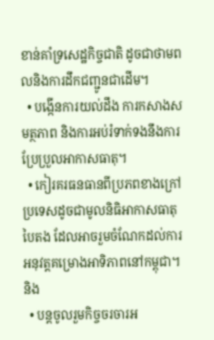ខាន់គាំទ្រសេដ្ឋកិច្ចជាតិ ដូចជាថាមពលនិងការដឹកជញ្ជូនជាដើម។
  • បង្កើនការយល់ដឹង ការកសាងសមត្ថភាព និងការអប់រំទាក់ទងនឹងការប្រែប្រួលអាកាសធាតុ។
  • កៀរគរធនធានពីប្រភពខាងក្រៅប្រទេសដូចជាមូលនិធិអាកាសធាតុបៃតង ដែលអាចរួមចំណែកដល់ការអនុវត្តគម្រោងអាទិភាពនៅកម្ពុជា។ និង
  • បន្តចូលរួមកិច្ចចរចារអ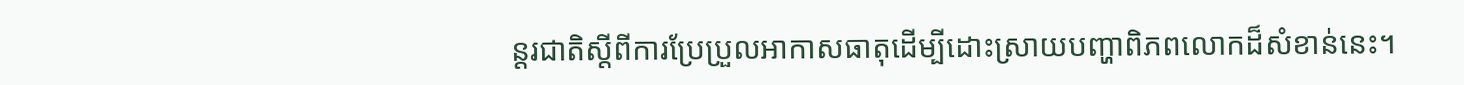ន្តរជាតិស្តីពីការប្រែប្រួលអាកាសធាតុដើម្បីដោះស្រាយបញ្ហាពិភពលោកដ៏សំខាន់នេះ។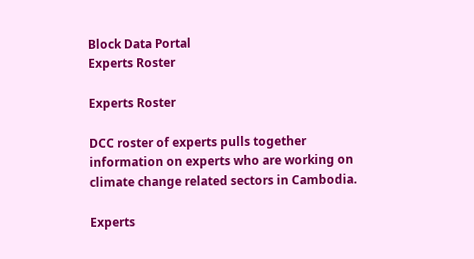Block Data Portal
Experts Roster

Experts Roster

DCC roster of experts pulls together information on experts who are working on climate change related sectors in Cambodia.

Experts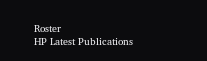Roster
HP Latest Publications